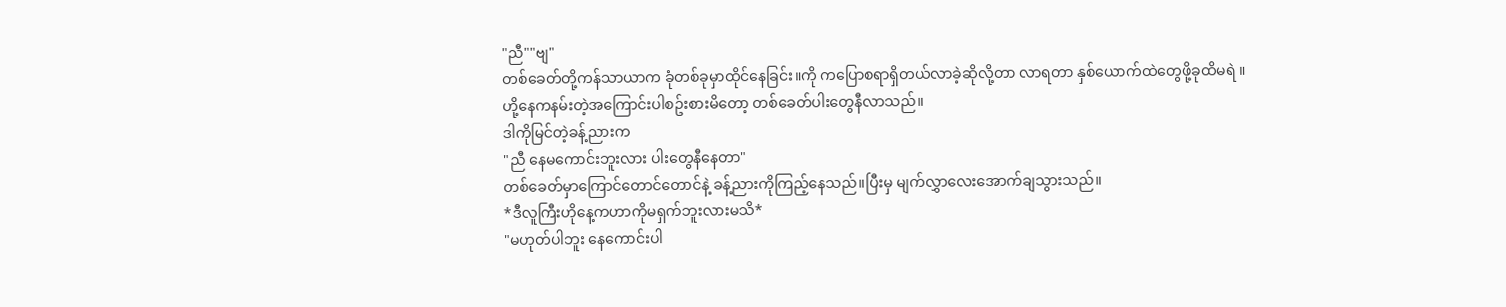"ညီ""ဗျ"
တစ်ခေတ်တို့ကန်သာယာက ခုံတစ်ခုမှာထိုင်နေခြင်း။ကို ကပြောစရာရှိတယ်လာခဲ့ဆိုလို့တာ လာရတာ နှစ်ယောက်ထဲတွေဖို့ခုထိမရဲ ။ဟို့နေကနမ်းတဲ့အကြောင်းပါစဥ်းစားမိတော့ တစ်ခေတ်ပါးတွေနီလာသည်။
ဒါကိုမြင်တဲ့ခန့်ညားက
"ညီ နေမကောင်းဘူးလား ပါးတွေနီနေတာ"
တစ်ခေတ်မှာကြောင်တောင်တောင်နဲ့ ခန့်ညားကိုကြည့်နေသည်။ပြီးမှ မျက်လွှာလေးအောက်ချသွားသည်။
*ဒီလူကြီးဟိုနေ့ကဟာကိုမရှက်ဘူးလားမသိ*
"မဟုတ်ပါဘူး နေကောင်းပါ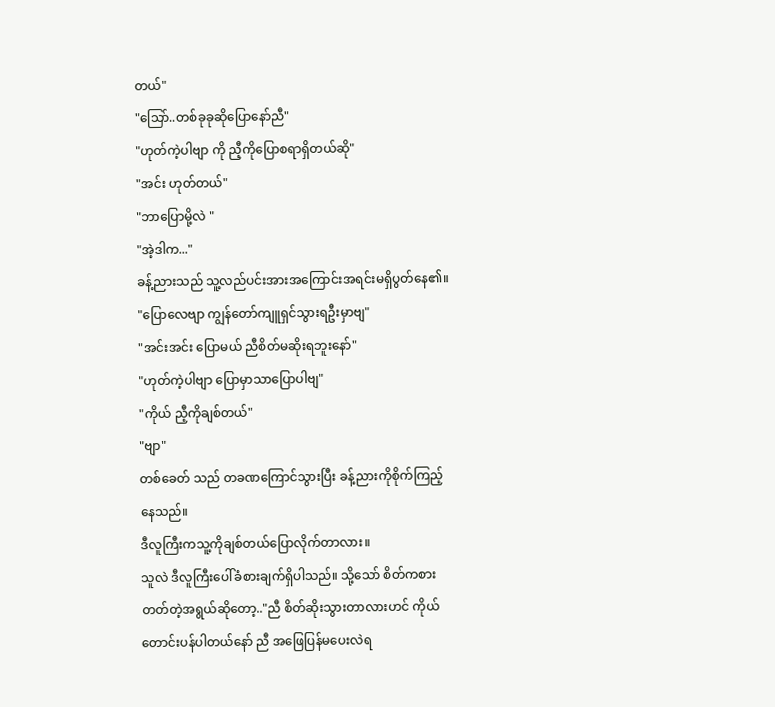တယ်"
"သြော်..တစ်ခုခုဆိုပြောနော်ညီ"
"ဟုတ်ကဲ့ပါဗျာ ကို ညီ့ကိုပြောစရာရှိတယ်ဆို"
"အင်း ဟုတ်တယ်"
"ဘာပြောမို့လဲ "
"အဲ့ဒါက..."
ခန့်ညားသည် သူ့လည်ပင်းအားအကြောင်းအရင်းမရှိပွတ်နေ၏။
"ပြောလေဗျာ ကျွန်တော်ကျူရှင်သွားရဦးမှာဗျ"
"အင်းအင်း ပြောမယ် ညီစိတ်မဆိုးရဘူးနော်"
"ဟုတ်ကဲ့ပါဗျာ ပြောမှာသာပြောပါဗျ"
"ကိုယ် ညီ့ကိုချစ်တယ်"
"ဗျာ"
တစ်ခေတ် သည် တခဏကြောင်သွားပြီး ခန့်ညားကိုစိုက်ကြည့်နေသည်။
ဒီလူကြီးကသူ့ကိုချစ်တယ်ပြောလိုက်တာလား။
သူလဲ ဒီလူကြီးပေါ်ခံစားချက်ရှိပါသည်။ သို့သော် စိတ်ကစားတတ်တဲ့အရွယ်ဆိုတော့.."ညီ စိတ်ဆိုးသွားတာလားဟင် ကိုယ်တောင်းပန်ပါတယ်နော် ညီ အဖြေပြန်မပေးလဲရ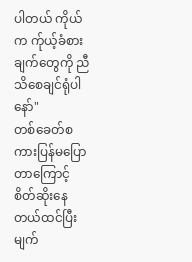ပါတယ် ကိုယ်က က်ုယ့်ခံစားချက်တွေကို ညီသိစေချင်ရုံပါ နော်"
တစ်ခေတ်စကားပြန်မပြောတာကြောင့် စိတ်ဆိုးနေတယ်ထင်ပြီး မျက်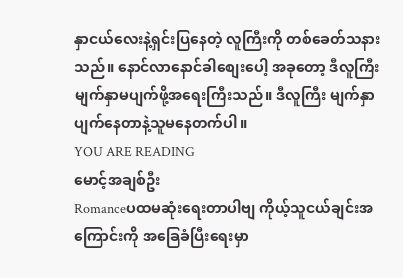နှာငယ်လေးနဲ့ရှင်းပြနေတဲ့ လူကြီးကို တစ်ခေတ်သနားသည်။ နောင်လာနောင်ခါစျေးပေါ့ အခုတော့ ဒီလူကြီးမျက်နှာမပျက်ဖို့အရေးကြီးသည်။ ဒီလူကြီး မျက်နှာပျက်နေတာနဲ့သူမနေတက်ပါ။
YOU ARE READING
မောင့်အချစ်ဦး
Romanceပထမဆုံးရေးတာပါဗျ ကိုယ့်သူငယ်ချင်းအကြောင်းကို အခြေခံပြီးရေးမှာ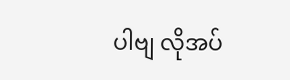ပါဗျ လိုအပ်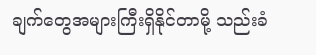ချက်တွေအများကြီးရှိနိုင်တာမို့ သည်းခံ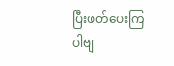ပြီးဖတ်ပေးကြပါဗျ